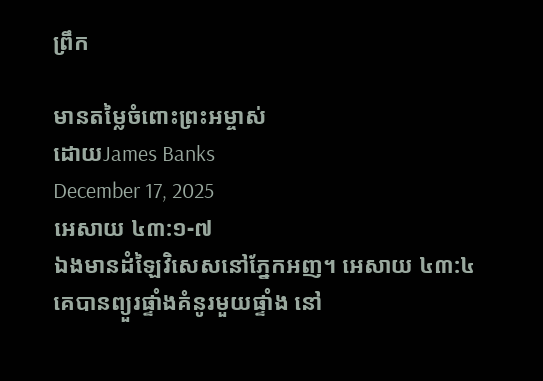ព្រឹក

មានតម្លៃចំពោះព្រះអម្ចាស់
ដោយJames Banks
December 17, 2025
អេសាយ ៤៣:១-៧
ឯងមានដំឡៃវិសេសនៅភ្នែកអញ។ អេសាយ ៤៣:៤
គេបានព្យួរផ្ទាំងគំនូរមួយផ្ទាំង នៅ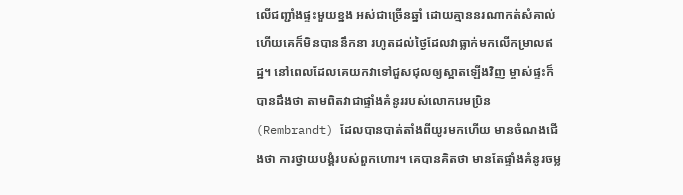លើជញ្ជាំងផ្ទះមួយខ្នង អស់ជាច្រើនឆ្នាំ ដោយគ្មាននរណាកត់សំគាល់ ហើយគេក៏មិនបាននឹកនា រហូតដល់ថ្ងៃដែលវាធ្លាក់មកលើកម្រាលឥដ្ឋ។ នៅពេលដែលគេយកវាទៅជួសជុលឲ្យស្អាតឡើងវិញ ម្ចាស់ផ្ទះក៏បានដឹងថា តាមពិតវាជាផ្ទាំងគំនូររបស់លោករេមប្រិន(Rembrandt) ដែលបានបាត់តាំងពីយូរមកហើយ មានចំណងជើងថា ការថ្វាយបង្គំរបស់ពួកហោរ។ គេបានគិតថា មានតែផ្ទាំងគំនូរចម្ល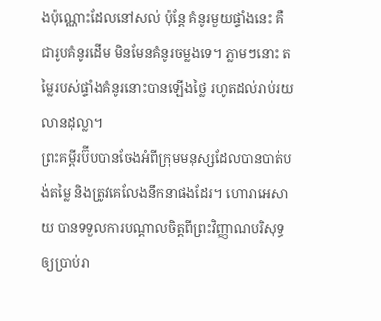ងប៉ុណ្ណោះដែលនៅសល់ ប៉ុន្តែ គំនូរមួយផ្ទាំងនេះ គឺជារូបគំនូរដើម មិនមែនគំនូរចម្លងទេ។ ភ្លាមៗនោះ តម្លៃរបស់ផ្ទាំងគំនូរនោះបានឡើងថ្លៃ រហូតដល់រាប់រយលានដុល្លា។
ព្រះគម្ពីរប៊ីបបានចែងអំពីក្រុមមនុស្សដែលបានបាត់បង់តម្លៃ និងត្រូវគេលែងនឹកនាផងដែរ។ ហោរាអេសាយ បានទទួលការបណ្តាលចិត្តពីព្រះវិញ្ញាណបរិសុទ្ធ ឲ្យប្រាប់រា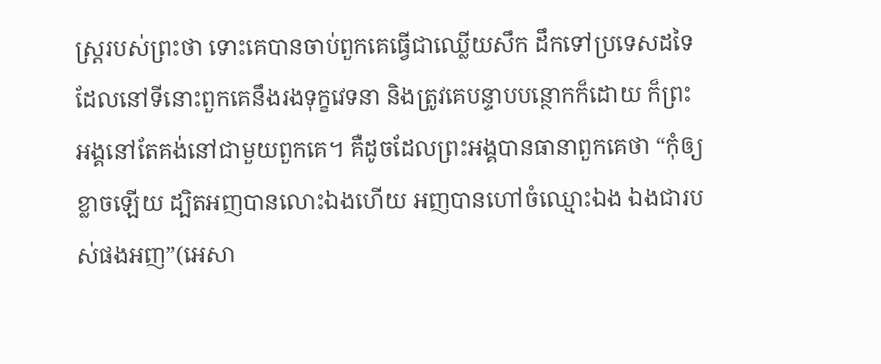ស្រ្តរបស់ព្រះថា ទោះគេបានចាប់ពួកគេធ្វើជាឈ្លើយសឹក ដឹកទៅប្រទេសដទៃ ដែលនៅទីនោះពួកគេនឹងរងទុក្ខវេទនា និងត្រូវគេបន្ទាបបន្ថោកក៏ដោយ ក៏ព្រះអង្គនៅតែគង់នៅជាមួយពួកគេ។ គឺដូចដែលព្រះអង្គបានធានាពួកគេថា “កុំឲ្យខ្លាចឡើយ ដ្បិតអញបានលោះឯងហើយ អញបានហៅចំឈ្មោះឯង ឯងជារបស់ផងអញ”(អេសា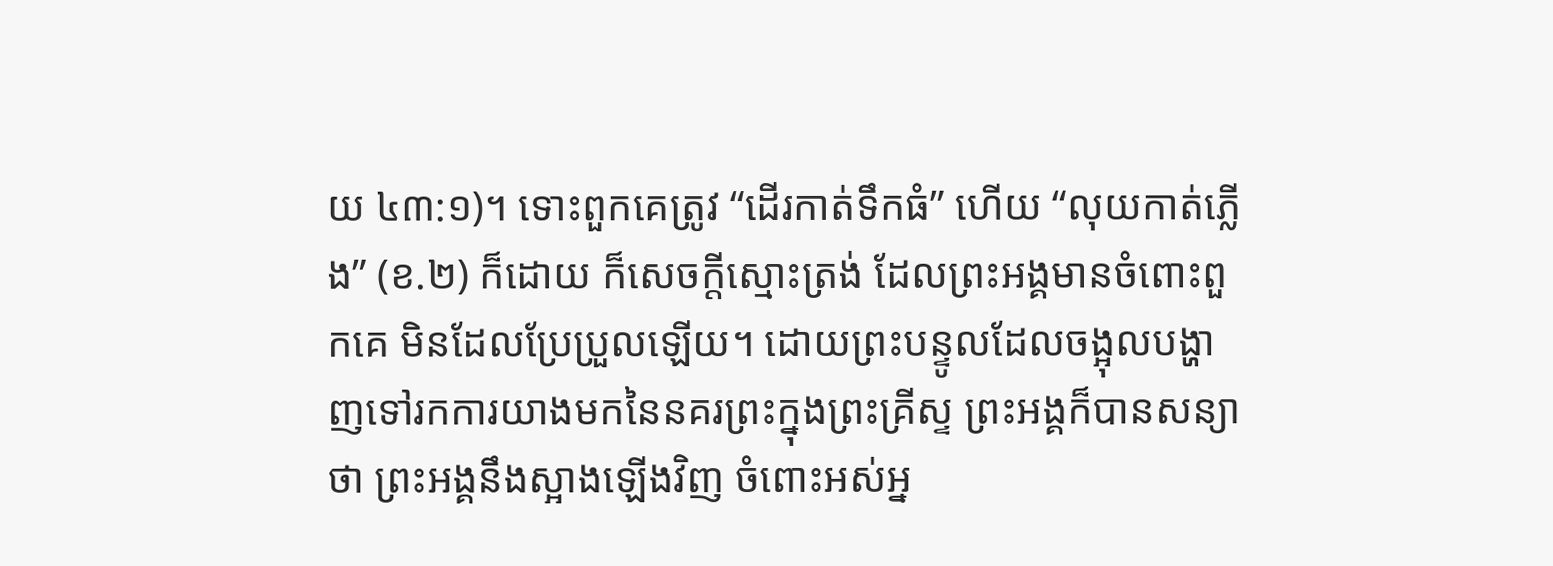យ ៤៣:១)។ ទោះពួកគេត្រូវ “ដើរកាត់ទឹកធំ” ហើយ “លុយកាត់ភ្លើង” (ខ.២) ក៏ដោយ ក៏សេចក្តីស្មោះត្រង់ ដែលព្រះអង្គមានចំពោះពួកគេ មិនដែលប្រែប្រួលឡើយ។ ដោយព្រះបន្ទូលដែលចង្អុលបង្ហាញទៅរកការយាងមកនៃនគរព្រះក្នុងព្រះគ្រីស្ទ ព្រះអង្គក៏បានសន្យាថា ព្រះអង្គនឹងស្អាងឡើងវិញ ចំពោះអស់អ្ន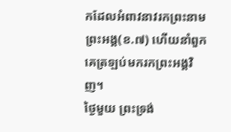កដែលអំពាវនាវរកព្រះនាមព្រះអង្គ(ខ.៧) ហើយនាំពួកគេត្រឡប់មករកព្រះអង្គវិញ។
ថ្ងៃមួយ ព្រះទ្រង់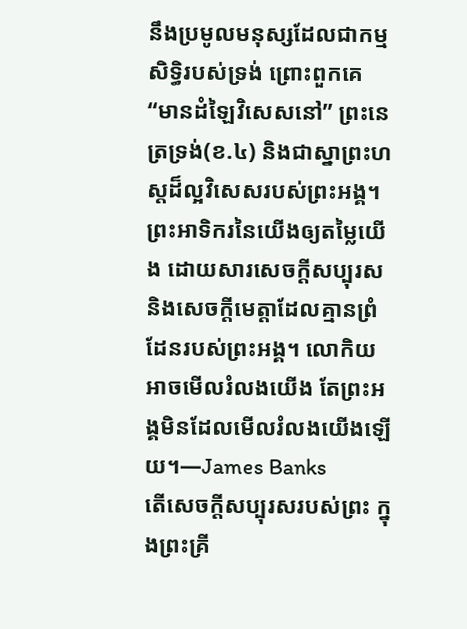នឹងប្រមូលមនុស្សដែលជាកម្មសិទ្ធិរបស់ទ្រង់ ព្រោះពួកគេ “មានដំឡៃវិសេសនៅ” ព្រះនេត្រទ្រង់(ខ.៤) និងជាស្នាព្រះហស្តដ៏ល្អវិសេសរបស់ព្រះអង្គ។ ព្រះអាទិករនៃយើងឲ្យតម្លៃយើង ដោយសារសេចក្តីសប្បុរស និងសេចក្តីមេត្តាដែលគ្មានព្រំដែនរបស់ព្រះអង្គ។ លោកិយអាចមើលរំលងយើង តែព្រះអង្គមិនដែលមើលរំលងយើងឡើយ។—James Banks
តើសេចក្តីសប្បុរសរបស់ព្រះ ក្នុងព្រះគ្រី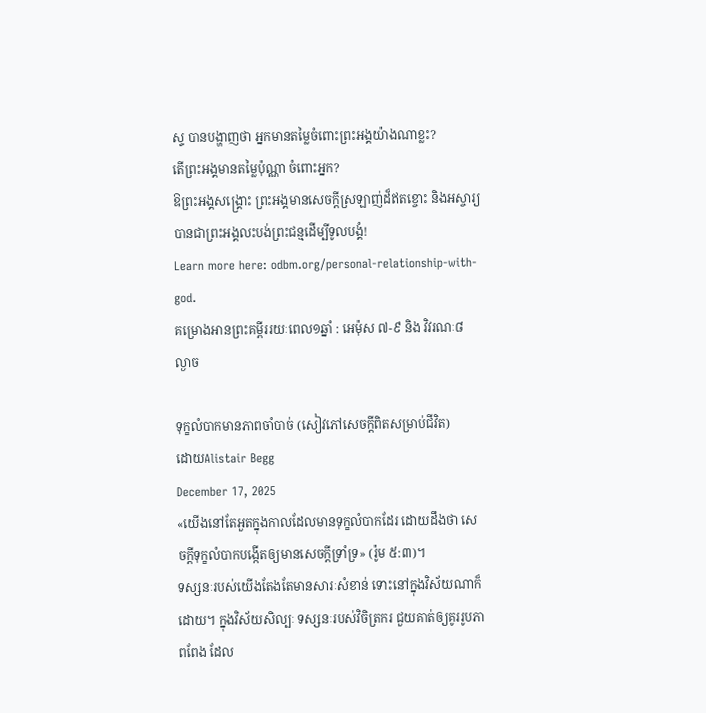ស្ទ បានបង្ហាញថា អ្នកមានតម្លៃចំពោះព្រះអង្គយ៉ាងណាខ្លះ?
តើព្រះអង្គមានតម្លៃប៉ុណ្ណា ចំពោះអ្នក?
ឱព្រះអង្គសង្គ្រោះ ព្រះអង្គមានសេចក្តីស្រឡាញ់ដ៏ឥតខ្ចោះ និងអស្ចារ្យ បានជាព្រះអង្គលះបង់ព្រះជន្មដើម្បីទូលបង្គំ!
Learn more here: odbm.org/personal-relationship-with-god.
គម្រោងអានព្រះគម្ពីររយៈពេល១ឆ្នាំ : អេម៉ុស ៧-៩ និង វិវរណៈ៨
ល្ងាច

ទុក្ខលំបាកមានភាពចាំបាច់ (សៀវភៅសេចក្ដីពិតសម្រាប់ជីវិត)
ដោយAlistair Begg
December 17, 2025
«យើងនៅតែអួតក្នុងកាលដែលមានទុក្ខលំបាកដែរ ដោយដឹងថា សេចក្ដីទុក្ខលំបាកបង្កើតឲ្យមានសេចក្ដីទ្រាំទ្រ» (រ៉ូម ៥:៣)។
ទស្សនៈរបស់យើងតែងតែមានសារៈសំខាន់ ទោះនៅក្នុងវិស័យណាក៏ដោយ។ ក្នុងវិស័យសិល្បៈ ទស្សនៈរបស់វិចិត្រករ ជួយគាត់ឲ្យគូររូបភាពពែង ដែល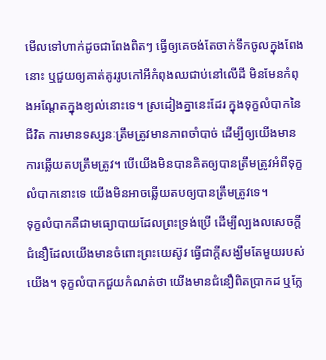មើលទៅហាក់ដូចជាពែងពិតៗ ធ្វើឲ្យគេចង់តែចាក់ទឹកចូលក្នុងពែងនោះ ឬជួយឲ្យគាត់គូររូបកៅអីកំពុងឈជាប់នៅលើដី មិនមែនកំពុងអណ្ដែតក្នុងខ្យល់នោះទេ។ ស្រដៀងគ្នានេះដែរ ក្នុងទុក្ខលំបាកនៃជីវិត ការមានទស្សនៈត្រឹមត្រូវមានភាពចាំបាច់ ដើម្បីឲ្យយើងមានការឆ្លើយតបត្រឹមត្រូវ។ បើយើងមិនបានគិតឲ្យបានត្រឹមត្រូវអំពីទុក្ខលំបាកនោះទេ យើងមិនអាចឆ្លើយតបឲ្យបានត្រឹមត្រូវទេ។
ទុក្ខលំបាកគឺជាមធ្យោបាយដែលព្រះទ្រង់ប្រើ ដើម្បីល្បងលសេចក្តីជំនឿដែលយើងមានចំពោះព្រះយេស៊ូវ ធ្វើជាក្តីសង្ឃឹមតែមួយរបស់យើង។ ទុក្ខលំបាកជួយកំណត់ថា យើងមានជំនឿពិតប្រាកដ ឬក្លែ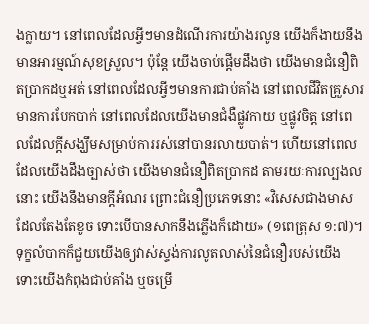ងក្លាយ។ នៅពេលដែលអ្វីៗមានដំណើរការយ៉ាងរលូន យើងក៏ងាយនឹងមានអារម្មណ៍សុខស្រួល។ ប៉ុន្តែ យើងចាប់ផ្ដើមដឹងថា យើងមានជំនឿពិតប្រាកដឬអត់ នៅពេលដែលអ្វីៗមានការជាប់គាំង នៅពេលជីវិតគ្រួសារមានការបែកបាក់ នៅពេលដែលយើងមានជំងឺផ្លូវកាយ ឬផ្លូវចិត្ត នៅពេលដែលក្តីសង្ឃឹមសម្រាប់ការរស់នៅបានរលាយបាត់។ ហើយនៅពេលដែលយើងដឹងច្បាស់ថា យើងមានជំនឿពិតប្រាកដ តាមរយៈការល្បងលនោះ យើងនឹងមានក្តីអំណរ ព្រោះជំនឿប្រភេទនោះ «វិសេសជាងមាសដែលតែងតែខូច ទោះបើបានសាកនឹងភ្លើងក៏ដោយ» (១ពេត្រុស ១:៧)។
ទុក្ខលំបាកក៏ជួយយើងឲ្យវាស់ស្ទង់ការលូតលាស់នៃជំនឿរបស់យើង ទោះយើងកំពុងជាប់គាំង ឬចម្រើ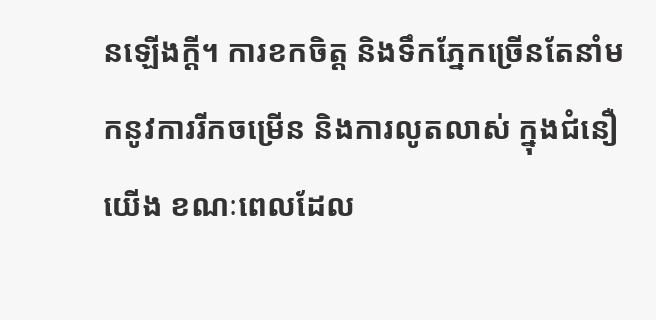នឡើងក្តី។ ការខកចិត្ត និងទឹកភ្នែកច្រើនតែនាំមកនូវការរីកចម្រើន និងការលូតលាស់ ក្នុងជំនឿយើង ខណៈពេលដែល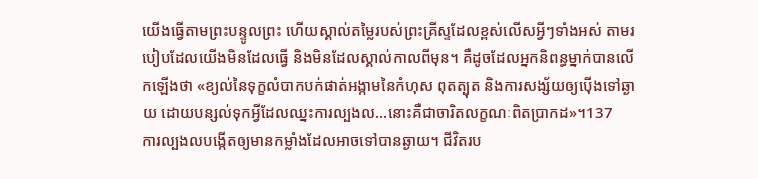យើងធ្វើតាមព្រះបន្ទូលព្រះ ហើយស្គាល់តម្លៃរបស់ព្រះគ្រីស្ទដែលខ្ពស់លើសអ្វីៗទាំងអស់ តាមរបៀបដែលយើងមិនដែលធ្វើ និងមិនដែលស្គាល់កាលពីមុន។ គឺដូចដែលអ្នកនិពន្ធម្នាក់បានលើកឡើងថា «ខ្យល់នៃទុក្ខលំបាកបក់ផាត់អង្កាមនៃកំហុស ពុតត្បុត និងការសង្ស័យឲ្យប៉ើងទៅឆ្ងាយ ដោយបន្សល់ទុកអ្វីដែលឈ្នះការល្បងល...នោះគឺជាចារិតលក្ខណៈពិតប្រាកដ»។137
ការល្បងលបង្កើតឲ្យមានកម្លាំងដែលអាចទៅបានឆ្ងាយ។ ជីវិតរប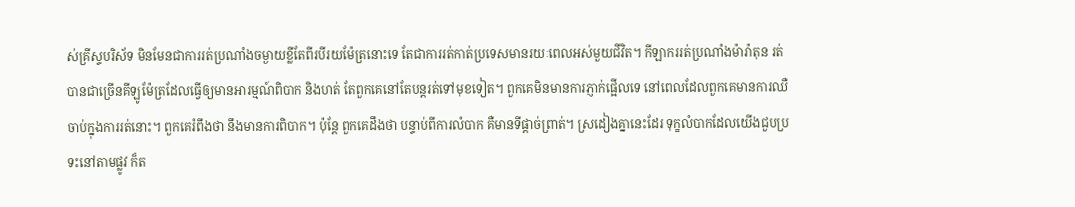ស់គ្រីស្ទបរិស័ទ មិនមែនជាការរត់ប្រណាំងចម្ងាយខ្លីតែពីរបីរយម៉ែត្រនោះទេ តែជាការរត់កាត់ប្រទេសមានរយៈពេលអស់មួយជីវិត។ កីឡាកររត់ប្រណាំងម៉ារ៉ាតុន រត់បានជាច្រើនគីឡូម៉ែត្រដែលធ្វើឲ្យមានអារម្មណ៍ពិបាក និងហត់ តែពួកគេនៅតែបន្តរត់ទៅមុខទៀត។ ពួកគេមិនមានការភ្ញាក់ផ្អើលទេ នៅពេលដែលពួកគេមានការឈឺចាប់ក្នុងការរត់នោះ។ ពួកគេរំពឹងថា នឹងមានការពិបាក។ ប៉ុន្តែ ពួកគេដឹងថា បន្ទាប់ពីការលំបាក គឺមានទីផ្តាច់ព្រាត់។ ស្រដៀងគ្នានេះដែរ ទុក្ខលំបាកដែលយើងជួបប្រទះនៅតាមផ្លូវ ក៏ត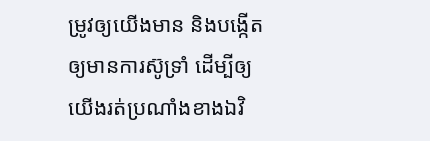ម្រូវឲ្យយើងមាន និងបង្កើតឲ្យមានការស៊ូទ្រាំ ដើម្បីឲ្យយើងរត់ប្រណាំងខាងឯវិ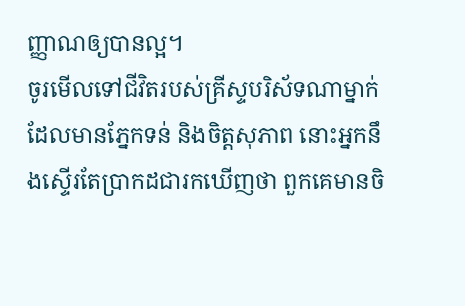ញ្ញាណឲ្យបានល្អ។
ចូរមើលទៅជីវិតរបស់គ្រីស្ទបរិស័ទណាម្នាក់ដែលមានភ្នែកទន់ និងចិត្តសុភាព នោះអ្នកនឹងស្ទើរតែប្រាកដជារកឃើញថា ពួកគេមានចិ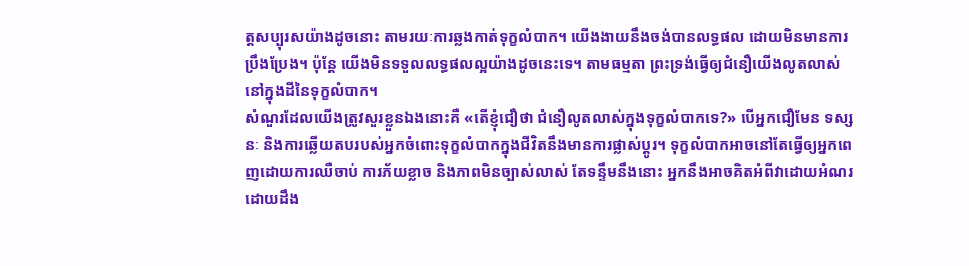ត្តសប្បុរសយ៉ាងដូចនោះ តាមរយៈការឆ្លងកាត់ទុក្ខលំបាក។ យើងងាយនឹងចង់បានលទ្ធផល ដោយមិនមានការប្រឹងប្រែង។ ប៉ុន្តែ យើងមិនទទួលលទ្ធផលល្អយ៉ាងដូចនេះទេ។ តាមធម្មតា ព្រះទ្រង់ធ្វើឲ្យជំនឿយើងលូតលាស់ នៅក្នុងដីនៃទុក្ខលំបាក។
សំណួរដែលយើងត្រូវសួរខ្លួនឯងនោះគឺ «តើខ្ញុំជឿថា ជំនឿលូតលាស់ក្នុងទុក្ខលំបាកទេ?» បើអ្នកជឿមែន ទស្សនៈ និងការឆ្លើយតបរបស់អ្នកចំពោះទុក្ខលំបាកក្នុងជីវិតនឹងមានការផ្លាស់ប្ដូរ។ ទុក្ខលំបាកអាចនៅតែធ្វើឲ្យអ្នកពេញដោយការឈឺចាប់ ការភ័យខ្លាច និងភាពមិនច្បាស់លាស់ តែទន្ទឹមនឹងនោះ អ្នកនឹងអាចគិតអំពីវាដោយអំណរ ដោយដឹង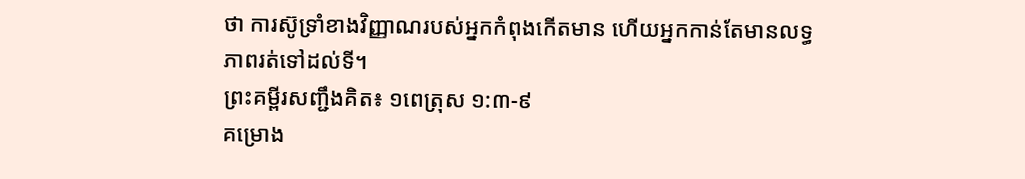ថា ការស៊ូទ្រាំខាងវិញ្ញាណរបស់អ្នកកំពុងកើតមាន ហើយអ្នកកាន់តែមានលទ្ធភាពរត់ទៅដល់ទី។
ព្រះគម្ពីរសញ្ជឹងគិត៖ ១ពេត្រុស ១:៣-៩
គម្រោង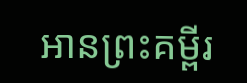អានព្រះគម្ពីរ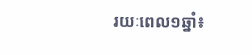រយៈពេល១ឆ្នាំ៖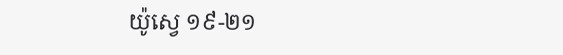យ៉ូស្វេ ១៩-២១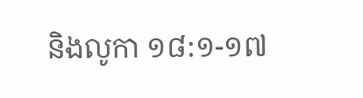និងលូកា ១៨:១-១៧